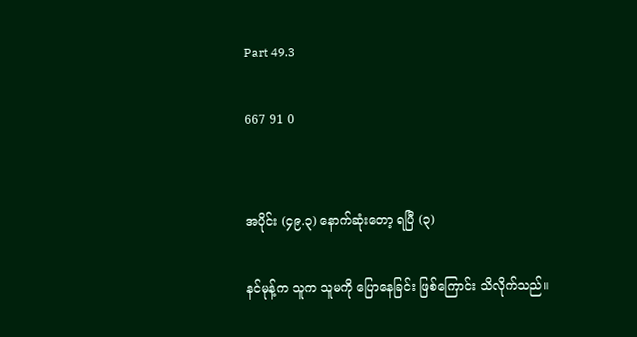Part 49.3

667 91 0


အပိုင်း (၄၉.၃) နောက်ဆုံးတော့ ရပြီ (၃)

နင်မုန့်က သူက သူမကို ပြောနေခြင်း ဖြစ်ကြောင်း သိလိုက်သည်။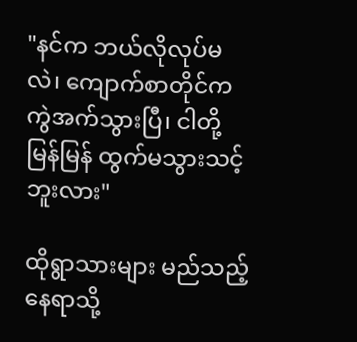"နင်က ဘယ်လိုလုပ်မလဲ၊ ကျောက်စာတိုင်က ကွဲအက်သွားပြီ၊ ငါတို့ မြန်မြန် ထွက်မသွားသင့်ဘူးလား"

ထိုရွာသားများ မည်သည့်နေရာသို့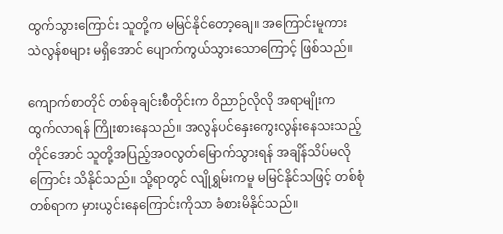ထွက်သွားကြောင်း သူတို့က မမြင်နိုင်တော့ချေ။ အကြောင်းမူကား သဲလွန်စများ မရှိအောင် ပျောက်ကွယ်သွားသောကြောင့် ဖြစ်သည်။

ကျောက်စာတိုင် တစ်ခုချင်းစီတိုင်းက ဝိညာဉ်လိုလို အရာမျိုးက ထွက်လာရန် ကြိုးစားနေသည်။ အလွန်ပင်နှေးကွေးလွန်းနေသးသည့်တိုင်အောင် သူတို့အပြည့်အဝလွတ်မြောက်သွားရန် အချိန်သိပ်မလိုကြောင်း သိနိုင်သည်။ သို့ရာတွင် လျိုရွှမ်းကမူ မမြင်နိုင်သဖြင့် တစ်စုံတစ်ရာက မှားယွင်းနေကြောင်းကိုသာ ခံစားမိနိုင်သည်။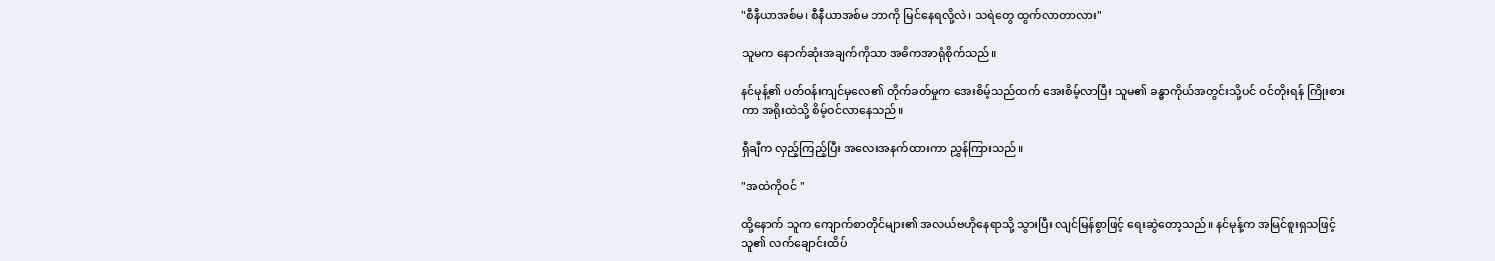"စီနီယာအစ်မ၊ စီနီယာအစ်မ ဘာကို မြင်နေရလို့လဲ၊ သရဲတွေ ထွက်လာတာလား"

သူမက နောက်ဆုံးအချက်ကိုသာ အဓိကအာရုံစိုက်သည်။

နင်မုန့်၏ ပတ်ဝန်းကျင်မှလေ၏ တိုက်ခတ်မှုက အေးစိမ့်သည်ထက် အေးစိမ့်လာပြီး သူမ၏ ခန္ဓာကိုယ်အတွင်းသို့ပင် ဝင်တိုးရန် ကြိုးစားကာ အရိုးထဲသို့ စိမ့်ဝင်လာနေသည်။

ရှီချီက လှည့်ကြည့်ပြီး အလေးအနက်ထားကာ ညွှန်ကြားသည်။

"အထဲကိုဝင် "

ထို့နောက် သူက ကျောက်စာတိုင်များ၏ အလယ်ဗဟိုနေရာသို့ သွားပြီး လျင်မြန်စွာဖြင့် ရေးဆွဲတော့သည်။ နင်မုန့်က အမြင်စူးရှသဖြင့် သူ၏ လက်ချောင်းထိပ်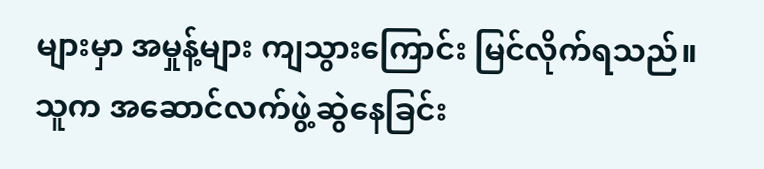များမှာ အမှုန့်များ ကျသွားကြောင်း မြင်လိုက်ရသည်။ သူက အဆောင်လက်ဖွဲ့ဆွဲနေခြင်း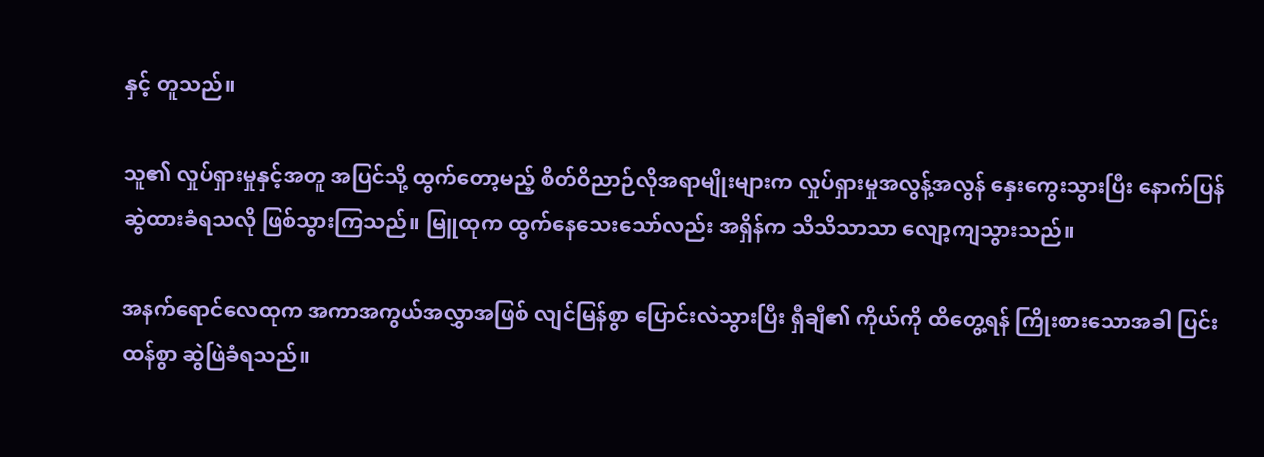နှင့် တူသည်။

သူ၏ လှုပ်ရှားမှုနှင့်အတူ အပြင်သို့ ထွက်တော့မည့် စိတ်ဝိညာဉ်လိုအရာမျိုးများက လှုပ်ရှားမှုအလွန့်အလွန် နှေးကွေးသွားပြီး နောက်ပြန်ဆွဲထားခံရသလို ဖြစ်သွားကြသည်။ မြူထုက ထွက်နေသေးသော်လည်း အရှိန်က သိသိသာသာ လျော့ကျသွားသည်။

အနက်ရောင်လေထုက အကာအကွယ်အလွှာအဖြစ် လျင်မြန်စွာ ပြောင်းလဲသွားပြီး ရှီချီ၏ ကိုယ်ကို ထိတွေ့ရန် ကြိုးစားသောအခါ ပြင်းထန်စွာ ဆွဲဖြဲခံရသည်။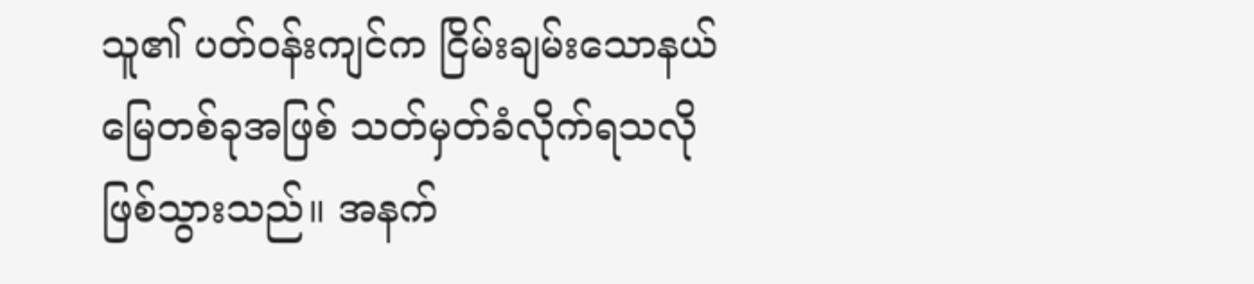သူ၏ ပတ်ဝန်းကျင်က ငြိမ်းချမ်းသောနယ်မြေတစ်ခုအဖြစ် သတ်မှတ်ခံလိုက်ရသလို ဖြစ်သွားသည်။ အနက်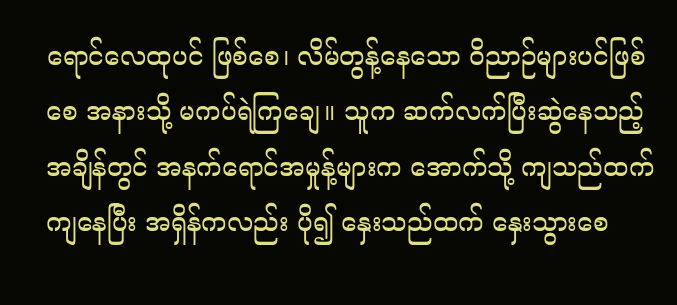ရောင်လေထုပင် ဖြစ်စေ၊ လိမ်တွန့်နေသော ဝိညာဉ်များပင်ဖြစ်စေ အနားသို့ မကပ်ရဲကြချေ။ သူက ဆက်လက်ပြီးဆွဲနေသည့်အချိန်တွင် အနက်ရောင်အမှုန့်များက အောက်သို့ ကျသည်ထက် ကျနေပြီး အရှိန်ကလည်း ပို၍ နှေးသည်ထက် နှေးသွားစေ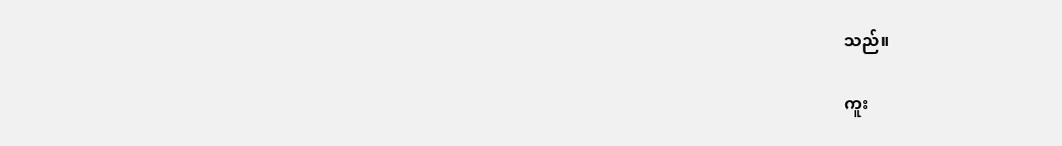သည်။

ကူး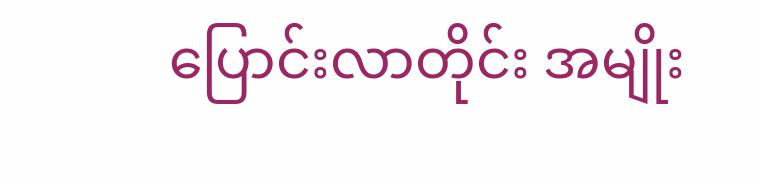ပြောင်းလာတိုင်း အမျိုး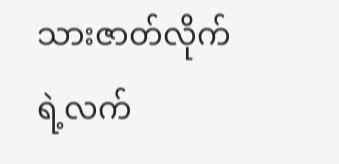သားဇာတ်လိုက်ရဲ့လက်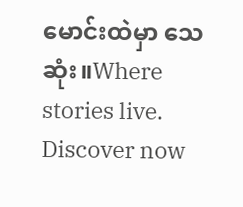မောင်းထဲမှာ သေဆုံး။Where stories live. Discover now